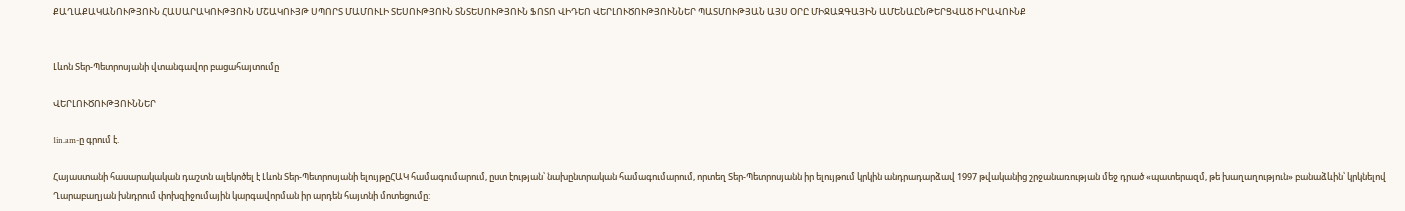ՔԱՂԱՔԱԿԱՆՈՒԹՅՈՒՆ ՀԱՍԱՐԱԿՈՒԹՅՈՒՆ ՄՇԱԿՈՒՅԹ ՍՊՈՐՏ ՄԱՄՈՒԼԻ ՏԵՍՈՒԹՅՈՒՆ ՏՆՏԵՍՈՒԹՅՈՒՆ ՖՈՏՈ ՎԻԴԵՈ ՎԵՐԼՈՒԾՈՒԹՅՈՒՆՆԵՐ ՊԱՏՄՈՒԹՅԱՆ ԱՅՍ ՕՐԸ ՄԻՋԱԶԳԱՅԻՆ ԱՄԵՆԱԸՆԹԵՐՑՎԱԾ ԻՐԱՎՈՒՆՔ


Լևոն Տեր-Պետրոսյանի վտանգավոր բացահայտումը

ՎԵՐԼՈՒԾՈՒԹՅՈՒՆՆԵՐ

1in.am-ը գրում է.

Հայաստանի հասարակական դաշտն ալեկոծել է Լևոն Տեր-Պետրոսյանի ելույթըՀԱԿ համագումարում, ըստ էության՝ նախընտրական համագումարում, որտեղ Տեր-Պետրոսյանն իր ելույթում կրկին անդրադարձավ 1997 թվականից շրջանառության մեջ դրած «պատերազմ, թե խաղաղություն» բանաձևին՝ կրկնելով Ղարաբաղյան խնդրում փոխզիջումային կարգավորման իր արդեն հայտնի մոտեցումը: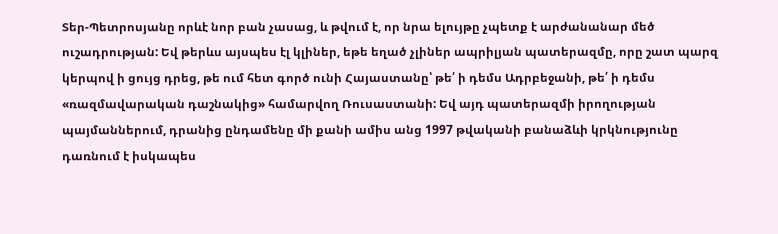Տեր-Պետրոսյանը որևէ նոր բան չասաց, և թվում է, որ նրա ելույթը չպետք է արժանանար մեծ ուշադրության: Եվ թերևս այսպես էլ կլիներ, եթե եղած չլիներ ապրիլյան պատերազմը, որը շատ պարզ կերպով ի ցույց դրեց, թե ում հետ գործ ունի Հայաստանը՝ թե՛ ի դեմս Ադրբեջանի, թե՛ ի դեմս «ռազմավարական դաշնակից» համարվող Ռուսաստանի: Եվ այդ պատերազմի իրողության պայմաններում, դրանից ընդամենը մի քանի ամիս անց 1997 թվականի բանաձևի կրկնությունը դառնում է իսկապես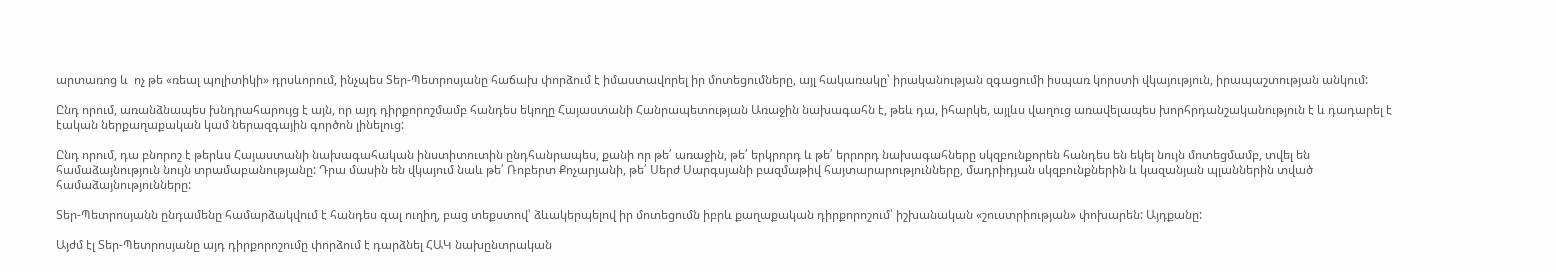արտառոց և  ոչ թե «ռեալ պոլիտիկի» դրսևորում, ինչպես Տեր-Պետրոսյանը հաճախ փորձում է իմաստավորել իր մոտեցումները, այլ հակառակը՝ իրականության զգացումի իսպառ կորստի վկայություն, իրապաշտության անկում:

Ընդ որում, առանձնապես խնդրահարույց է այն, որ այդ դիրքորոշմամբ հանդես եկողը Հայաստանի Հանրապետության Առաջին նախագահն է, թեև դա, իհարկե, այլևս վաղուց առավելապես խորհրդանշականություն է և դադարել է էական ներքաղաքական կամ ներազգային գործոն լինելուց:

Ընդ որում, դա բնորոշ է թերևս Հայաստանի նախագահական ինստիտուտին ընդհանրապես, քանի որ թե՛ առաջին, թե՛ երկրորդ և թե՛ երրորդ նախագահները սկզբունքորեն հանդես են եկել նույն մոտեցմամբ, տվել են համաձայնություն նույն տրամաբանությանը: Դրա մասին են վկայում նաև թե՛ Ռոբերտ Քոչարյանի, թե՛ Սերժ Սարգսյանի բազմաթիվ հայտարարությունները, մադրիդյան սկզբունքներին և կազանյան պլաններին տված համաձայնությունները:

Տեր-Պետրոսյանն ընդամենը համարձակվում է հանդես գալ ուղիղ, բաց տեքստով՝ ձևակերպելով իր մոտեցումն իբրև քաղաքական դիրքորոշում՝ իշխանական «շուստրիության» փոխարեն: Այդքանը:

Այժմ էլ Տեր-Պետրոսյանը այդ դիրքորոշումը փորձում է դարձնել ՀԱԿ նախընտրական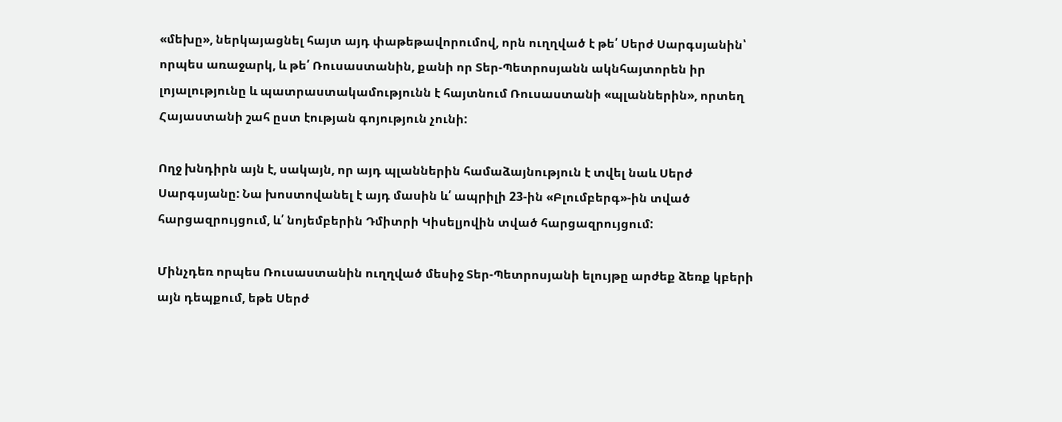«մեխը», ներկայացնել հայտ այդ փաթեթավորումով, որն ուղղված է թե՛ Սերժ Սարգսյանին՝ որպես առաջարկ, և թե՛ Ռուսաստանին, քանի որ Տեր-Պետրոսյանն ակնհայտորեն իր լոյալությունը և պատրաստակամությունն է հայտնում Ռուսաստանի «պլաններին», որտեղ Հայաստանի շահ ըստ էության գոյություն չունի:

Ողջ խնդիրն այն է, սակայն, որ այդ պլաններին համաձայնություն է տվել նաև Սերժ Սարգսյանը: Նա խոստովանել է այդ մասին և՛ ապրիլի 23-ին «Բլումբերգ»-ին տված հարցազրույցում, և՛ նոյեմբերին Դմիտրի Կիսելյովին տված հարցազրույցում:

Մինչդեռ որպես Ռուսաստանին ուղղված մեսիջ Տեր-Պետրոսյանի ելույթը արժեք ձեռք կբերի այն դեպքում, եթե Սերժ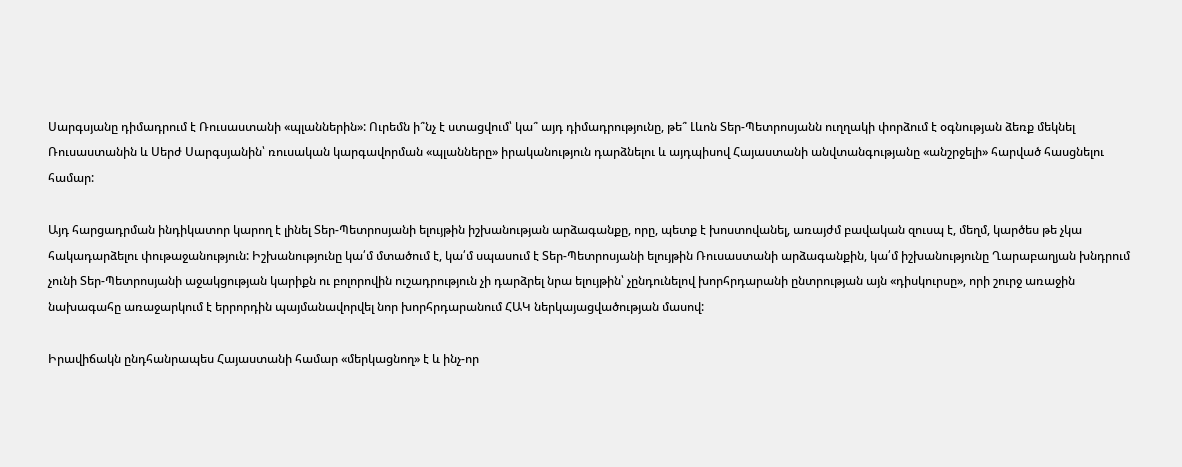Սարգսյանը դիմադրում է Ռուսաստանի «պլաններին»: Ուրեմն ի՞նչ է ստացվում՝ կա՞ այդ դիմադրությունը, թե՞ Լևոն Տեր-Պետրոսյանն ուղղակի փորձում է օգնության ձեռք մեկնել Ռուսաստանին և Սերժ Սարգսյանին՝ ռուսական կարգավորման «պլանները» իրականություն դարձնելու և այդպիսով Հայաստանի անվտանգությանը «անշրջելի» հարված հասցնելու համար:

Այդ հարցադրման ինդիկատոր կարող է լինել Տեր-Պետրոսյանի ելույթին իշխանության արձագանքը, որը, պետք է խոստովանել, առայժմ բավական զուսպ է, մեղմ, կարծես թե չկա հակադարձելու փութաջանություն: Իշխանությունը կա՛մ մտածում է, կա՛մ սպասում է Տեր-Պետրոսյանի ելույթին Ռուսաստանի արձագանքին, կա՛մ իշխանությունը Ղարաբաղյան խնդրում չունի Տեր-Պետրոսյանի աջակցության կարիքն ու բոլորովին ուշադրություն չի դարձրել նրա ելույթին՝ չընդունելով խորհրդարանի ընտրության այն «դիսկուրսը», որի շուրջ առաջին նախագահը առաջարկում է երրորդին պայմանավորվել նոր խորհրդարանում ՀԱԿ ներկայացվածության մասով:

Իրավիճակն ընդհանրապես Հայաստանի համար «մերկացնող» է և ինչ-որ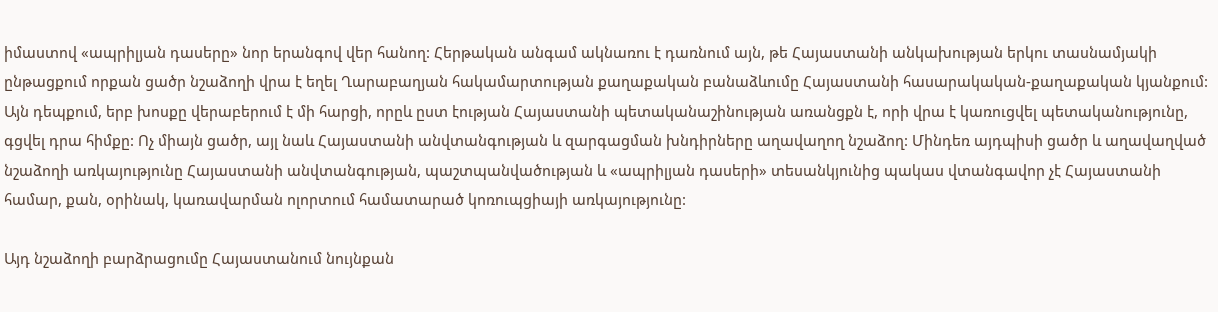իմաստով «ապրիլյան դասերը» նոր երանգով վեր հանող: Հերթական անգամ ակնառու է դառնում այն, թե Հայաստանի անկախության երկու տասնամյակի ընթացքում որքան ցածր նշաձողի վրա է եղել Ղարաբաղյան հակամարտության քաղաքական բանաձևումը Հայաստանի հասարակական-քաղաքական կյանքում: Այն դեպքում, երբ խոսքը վերաբերում է մի հարցի, որըև ըստ էության Հայաստանի պետականաշինության առանցքն է, որի վրա է կառուցվել պետականությունը, գցվել դրա հիմքը: Ոչ միայն ցածր, այլ նաև Հայաստանի անվտանգության և զարգացման խնդիրները աղավաղող նշաձող: Մինդեռ այդպիսի ցածր և աղավաղված նշաձողի առկայությունը Հայաստանի անվտանգության, պաշտպանվածության և «ապրիլյան դասերի» տեսանկյունից պակաս վտանգավոր չէ Հայաստանի համար, քան, օրինակ, կառավարման ոլորտում համատարած կոռուպցիայի առկայությունը:

Այդ նշաձողի բարձրացումը Հայաստանում նույնքան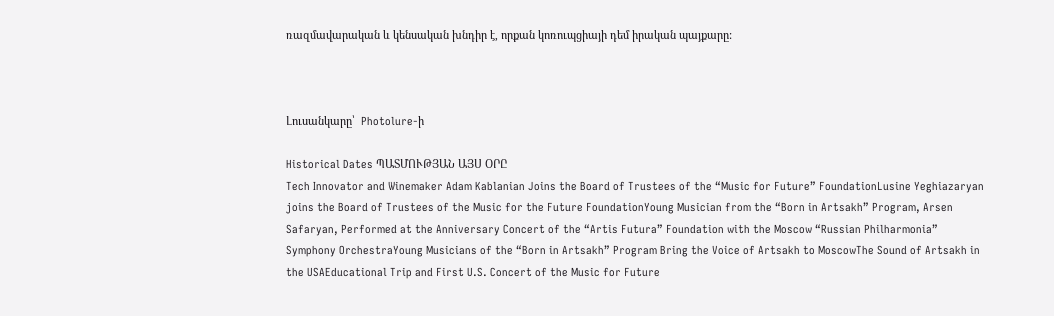ռազմավարական և կենսական խնդիր է, որքան կոռուպցիայի դեմ իրական պայքարը:



Լուսանկարը՝  Photolure-ի

Historical Dates ՊԱՏՄՈՒԹՅԱՆ ԱՅՍ ՕՐԸ
Tech Innovator and Winemaker Adam Kablanian Joins the Board of Trustees of the “Music for Future” FoundationLusine Yeghiazaryan joins the Board of Trustees of the Music for the Future FoundationYoung Musician from the “Born in Artsakh” Program, Arsen Safaryan, Performed at the Anniversary Concert of the “Artis Futura” Foundation with the Moscow “Russian Philharmonia” Symphony OrchestraYoung Musicians of the “Born in Artsakh” Program Bring the Voice of Artsakh to MoscowThe Sound of Artsakh in the USAEducational Trip and First U.S. Concert of the Music for Future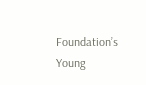Foundation’s Young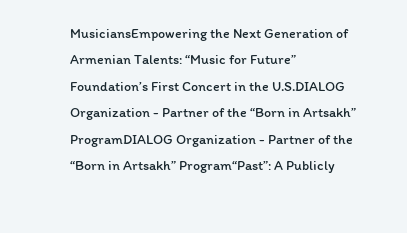MusiciansEmpowering the Next Generation of Armenian Talents: “Music for Future” Foundation’s First Concert in the U.S.DIALOG Organization - Partner of the “Born in Artsakh” ProgramDIALOG Organization - Partner of the “Born in Artsakh” Program“Past”: A Publicly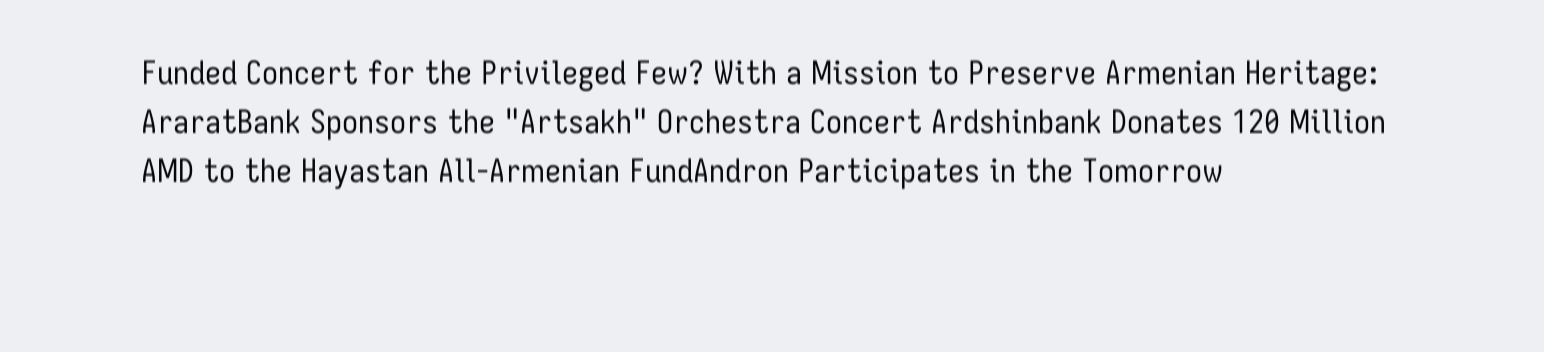Funded Concert for the Privileged Few? With a Mission to Preserve Armenian Heritage: AraratBank Sponsors the "Artsakh" Orchestra Concert Ardshinbank Donates 120 Million AMD to the Hayastan All-Armenian FundAndron Participates in the Tomorrow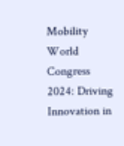Mobility World Congress 2024: Driving Innovation in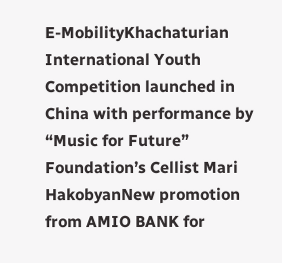E-MobilityKhachaturian International Youth Competition launched in China with performance by “Music for Future” Foundation’s Cellist Mari HakobyanNew promotion from AMIO BANK for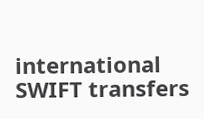international SWIFT transfers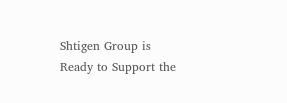Shtigen Group is Ready to Support the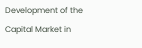Development of the Capital Market in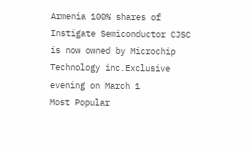Armenia 100% shares of Instigate Semiconductor CJSC is now owned by Microchip Technology inc.Exclusive evening on March 1
Most Popular